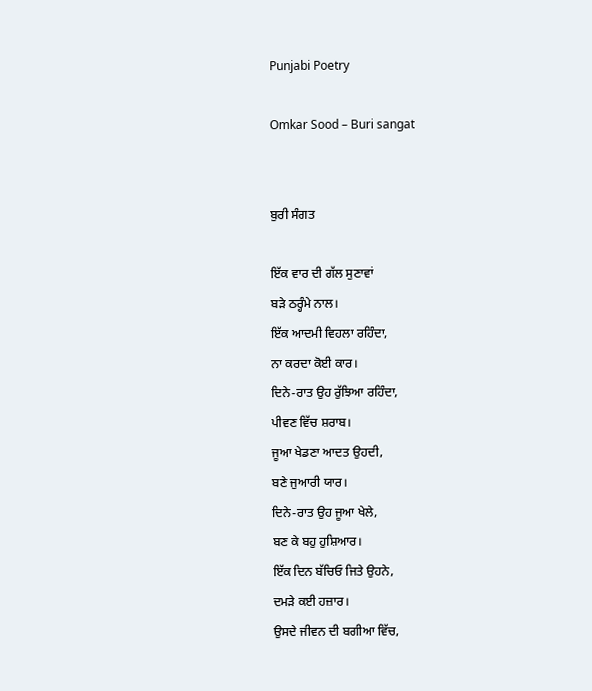Punjabi Poetry

Omkar Sood – Buri sangat


ਬੁਰੀ ਸੰਗਤ

ਇੱਕ ਵਾਰ ਦੀ ਗੱਲ ਸੁਣਾਵਾਂ
ਬੜੇ ਠਰ੍ਹੰਮੇ ਨਾਲ।
ਇੱਕ ਆਦਮੀ ਵਿਹਲਾ ਰਹਿੰਦਾ,
ਨਾ ਕਰਦਾ ਕੋਈ ਕਾਰ।
ਦਿਨੇ-ਰਾਤ ਉਹ ਰੁੱਝਿਆ ਰਹਿੰਦਾ,
ਪੀਵਣ ਵਿੱਚ ਸ਼ਰਾਬ।
ਜੂਆ ਖੇਡਣਾ ਆਦਤ ਉਹਦੀ,
ਬਣੇ ਜੁਆਰੀ ਯਾਰ।
ਦਿਨੇ-ਰਾਤ ਉਹ ਜੂਆ ਖੇਲੇ,
ਬਣ ਕੇ ਬਹੁ ਹੁਸ਼ਿਆਰ।
ਇੱਕ ਦਿਨ ਬੱਚਿਓ ਜਿਤੇ ਉਹਨੇ,
ਦਮੜੇ ਕਈ ਹਜ਼ਾਰ।
ਉਸਦੇ ਜੀਵਨ ਦੀ ਬਗੀਆ ਵਿੱਚ,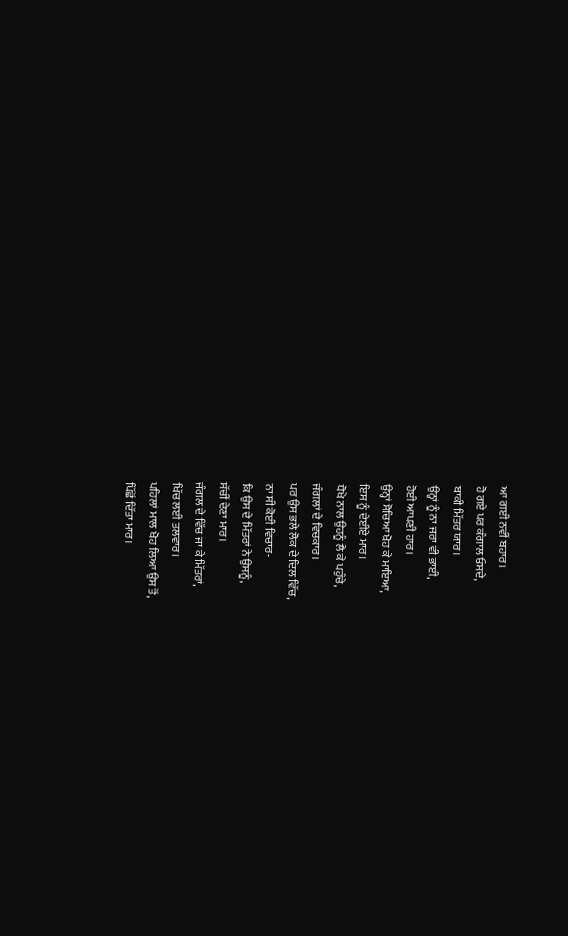ਆ ਗਈ ਨਵੀਂ ਬਹਾਰ।
ਹੋ ਗਏ ਪਰ ਕੰਗਾਲ ਓਸਦੇ,
ਬਾਕੀ ਮਿੱਤਰ ਯਾਰ।
ਉਨ੍ਹਾਂ ਨੂੰ ਨਾ ਜਰਾ ਵੀ ਭਾਈ,
ਹੋਈ ਆਪਣੀ ਹਾਰ।
ਉਨ੍ਹਾਂ ਸੋਚਿਆ ਖੋਹ ਕੇ ਮਾਇਆ,
ਇਸ ਨੂੰ ਦੇਈਏ ਮਾਰ।
ਧੋਖੇ ਨਾਲ ਉਹਨੂੰ ਲੈ ਕੇ ਪਹੁੰਚੇ,
ਜੰਗਲਾਂ ਦੇ ਵਿਚਕਾਰ।
ਪਰ ਉਸ ਭਲੇ ਲੋਕ ਦੇ ਦਿਲ ਵਿੱਚ,
ਨਾ ਸੀ ਕੋਈ ਵਿਚਾਰ-
ਕਿ ਉਸ ਦੇ ਮਿੱਤਰਾਂ ਨੇ ਉਸਨੂੰ,
ਸੱਚੀਂ ਦੇਣਾ ਮਾਰ।
ਜੰਗਲ ਦੇ ਵਿੱਚ ਜਾ ਕੇ ਮਿੱਤਰਾਂ,
ਖਿੱਚ ਲਈ ਤਲਵਾਰ।
ਪਹਿਲਾਂ ਮਾਲ ਖੋਹ ਲਿਆ ਉਸ ਤੋਂ,
ਪਿੱਛੋਂ ਦਿੱਤਾ ਮਾਰ।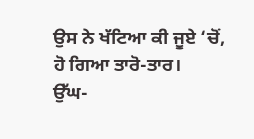ਉਸ ਨੇ ਖੱਟਿਆ ਕੀ ਜੂਏ ‘ਚੋਂ,
ਹੋ ਗਿਆ ਤਾਰੋ-ਤਾਰ।
ਉੱਘ-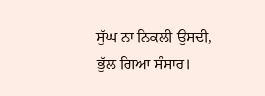ਸੁੱਘ ਨਾ ਨਿਕਲੀ ਉਸਦੀ,
ਭੁੱਲ ਗਿਆ ਸੰਸਾਰ।